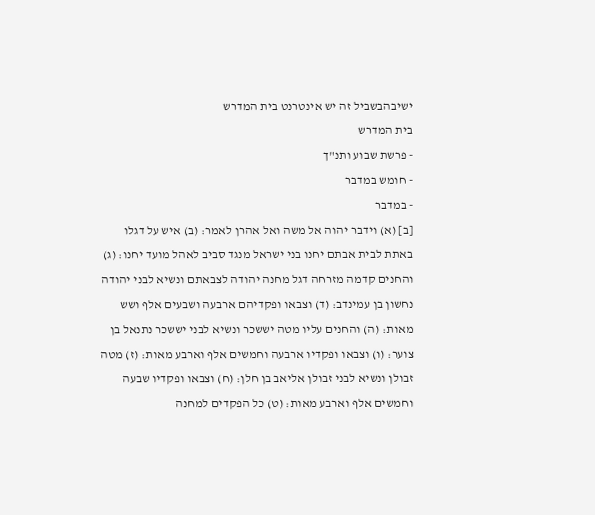ישיבהבשביל זה יש אינטרנט בית המדרש
בית המדרש
- פרשת שבוע ותנ"ך
- חומש במדבר
- במדבר
[ב] (א) וידבר יהוה אל משה ואל אהרן לאמר: (ב) איש על דגלו באתת לבית אבתם יחנו בני ישראל מנגד סביב לאהל מועד יחנו: (ג) והחנים קדמה מזרחה דגל מחנה יהודה לצבאתם ונשיא לבני יהודה נחשון בן עמינדב: (ד) וצבאו ופקדיהם ארבעה ושבעים אלף ושש מאות: (ה) והחנים עליו מטה יששכר ונשיא לבני יששכר נתנאל בן צוער: (ו) וצבאו ופקדיו ארבעה וחמשים אלף וארבע מאות: (ז) מטה זבולן ונשיא לבני זבולן אליאב בן חלן: (ח) וצבאו ופקדיו שבעה וחמשים אלף וארבע מאות: (ט) כל הפקדים למחנה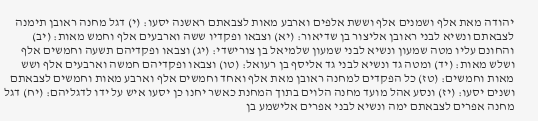יהודה מאת אלף ושמנים אלף וששת אלפים וארבע מאות לצבאתם ראשנה יסעו: (י) דגל מחנה ראובן תימנה לצבאתם ונשיא לבני ראובן אליצור בן שדיאור: (יא) וצבאו ופקדיו ששה וארבעים אלף וחמש מאות: (יב) והחונם עליו מטה שמעון ונשיא לבני שמעון שלמיאל בן צורישדי: (יג) וצבאו ופקדיהם תשעה וחמשים אלף ושלש מאות: (יד) ומטה גד ונשיא לבני גד אליסף בן רעואל: (טו) וצבאו ופקדיהם חמשה וארבעים אלף ושש מאות וחמשים: (טז) כל הפקדים למחנה ראובן מאת אלף ואחד וחמשים אלף וארבע מאות וחמשים לצבאתם ושנים יסעו: (יז) ונסע אהל מועד מחנה הלוים בתוך המחנת כאשר יחנו כן יסעו איש על ידו לדגליהם: (יח) דגל מחנה אפרים לצבאתם ימה ונשיא לבני אפרים אלישמע בן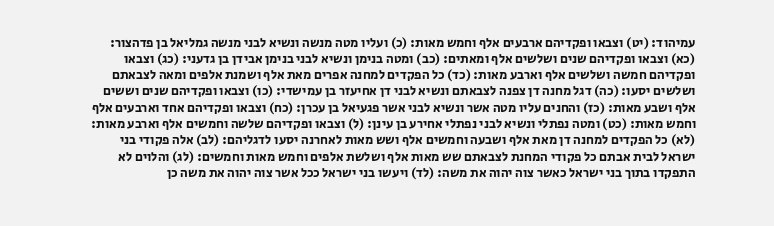עמיהוד: (יט) וצבאו ופקדיהם ארבעים אלף וחמש מאות: (כ) ועליו מטה מנשה ונשיא לבני מנשה גמליאל בן פדהצור: (כא) וצבאו ופקדיהם שנים ושלשים אלף ומאתים: (כב) ומטה בנימן ונשיא לבני בנימן אבידן בן גדעני: (כג) וצבאו ופקדיהם חמשה ושלשים אלף וארבע מאות: (כד) כל הפקדים למחנה אפרים מאת אלף ושמנת אלפים ומאה לצבאתם ושלשים יסעו: (כה) דגל מחנה דן צפנה לצבאתם ונשיא לבני דן אחיעזר בן עמישדי: (כו) וצבאו ופקדיהם שנים וששים אלף ושבע מאות: (כז) והחנים עליו מטה אשר ונשיא לבני אשר פגעיאל בן עכרן: (כח) וצבאו ופקדיהם אחד וארבעים אלף וחמש מאות: (כט) ומטה נפתלי ונשיא לבני נפתלי אחירע בן עינן: (ל) וצבאו ופקדיהם שלשה וחמשים אלף וארבע מאות: (לא) כל הפקדים למחנה דן מאת אלף ושבעה וחמשים אלף ושש מאות לאחרנה יסעו לדגליהם: (לב) אלה פקודי בני ישראל לבית אבתם כל פקודי המחנת לצבאתם שש מאות אלף ושלשת אלפים וחמש מאות וחמשים: (לג) והלוים לא התפקדו בתוך בני ישראל כאשר צוה יהוה את משה: (לד) ויעשו בני ישראל ככל אשר צוה יהוה את משה כן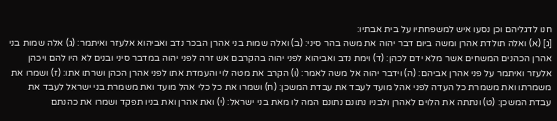חנו לדגליהם וכן נסעו איש למשפחתיו על בית אבתיו:
[ג] (א) ואלה תולדת אהרן ומשה ביום דבר יהוה את משה בהר סיני: (ב) ואלה שמות בני אהרן הבכר נדב ואביהוא אלעזר ואיתמר: (ג) אלה שמות בני אהרן הכהנים המשחים אשר מלא ידם לכהן: (ד) וימת נדב ואביהוא לפני יהוה בהקרבם אש זרה לפני יהוה במדבר סיני ובנים לא היו להם ויכהן אלעזר ואיתמר על פני אהרן אביהם: (ה) וידבר יהוה אל משה לאמר: (ו) הקרב את מטה לוי והעמדת אתו לפני אהרן הכהן ושרתו אתו: (ז) ושמרו את משמרתו ואת משמרת כל העדה לפני אהל מועד לעבד את עבדת המשכן: (ח) ושמרו את כל כלי אהל מועד ואת משמרת בני ישראל לעבד את עבדת המשכן: (ט) ונתתה את הלוים לאהרן ולבניו נתונם נתונם המה לו מאת בני ישראל: (י) ואת אהרן ואת בניו תפקד ושמרו את כהנתם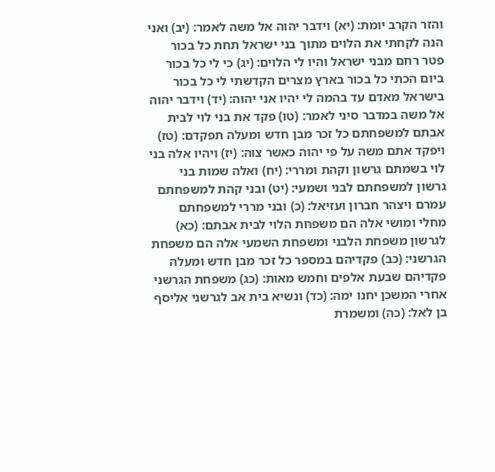והזר הקרב יומת: (יא) וידבר יהוה אל משה לאמר: (יב) ואני הנה לקחתי את הלוים מתוך בני ישראל תחת כל בכור פטר רחם מבני ישראל והיו לי הלוים: (יג) כי לי כל בכור ביום הכתי כל בכור בארץ מצרים הקדשתי לי כל בכור בישראל מאדם עד בהמה לי יהיו אני יהוה: (יד) וידבר יהוה אל משה במדבר סיני לאמר: (טו) פקד את בני לוי לבית אבתם למשפחתם כל זכר מבן חדש ומעלה תפקדם: (טז) ויפקד אתם משה על פי יהוה כאשר צוה: (יז) ויהיו אלה בני לוי בשמתם גרשון וקהת ומררי: (יח) ואלה שמות בני גרשון למשפחתם לבני ושמעי: (יט) ובני קהת למשפחתם עמרם ויצהר חברון ועזיאל: (כ) ובני מררי למשפחתם מחלי ומושי אלה הם משפחת הלוי לבית אבתם: (כא) לגרשון משפחת הלבני ומשפחת השמעי אלה הם משפחת הגרשני: (כב) פקדיהם במספר כל זכר מבן חדש ומעלה פקדיהם שבעת אלפים וחמש מאות: (כג) משפחת הגרשני אחרי המשכן יחנו ימה: (כד) ונשיא בית אב לגרשני אליסף בן לאל: (כה) ומשמרת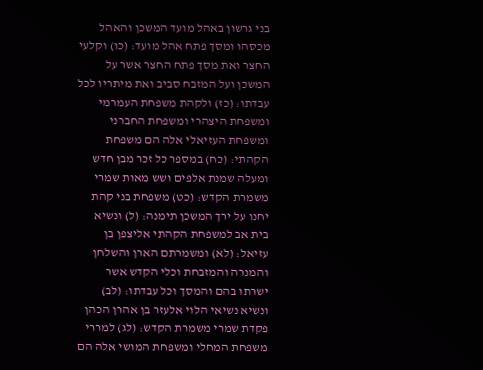בני גרשון באהל מועד המשכן והאהל מכסהו ומסך פתח אהל מועד: (כו) וקלעי החצר ואת מסך פתח החצר אשר על המשכן ועל המזבח סביב ואת מיתריו לכל עבדתו: (כז) ולקהת משפחת העמרמי ומשפחת היצהרי ומשפחת החברני ומשפחת העזיאלי אלה הם משפחת הקהתי: (כח) במספר כל זכר מבן חדש ומעלה שמנת אלפים ושש מאות שמרי משמרת הקדש: (כט) משפחת בני קהת יחנו על ירך המשכן תימנה: (ל) ונשיא בית אב למשפחת הקהתי אליצפן בן עזיאל: (לא) ומשמרתם הארן והשלחן והמנרה והמזבחת וכלי הקדש אשר ישרתו בהם והמסך וכל עבדתו: (לב) ונשיא נשיאי הלוי אלעזר בן אהרן הכהן פקדת שמרי משמרת הקדש: (לג) למררי משפחת המחלי ומשפחת המושי אלה הם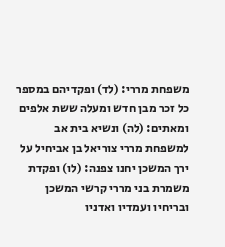משפחת מררי: (לד) ופקדיהם במספר כל זכר מבן חדש ומעלה ששת אלפים ומאתים: (לה) ונשיא בית אב למשפחת מררי צוריאל בן אביחיל על ירך המשכן יחנו צפנה: (לו) ופקדת משמרת בני מררי קרשי המשכן ובריחיו ועמדיו ואדניו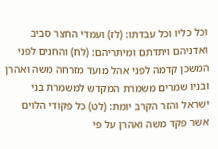וכל כליו וכל עבדתו: (לז) ועמדי החצר סביב ואדניהם ויתדתם ומיתריהם: (לח) והחנים לפני המשכן קדמה לפני אהל מועד מזרחה משה ואהרן ובניו שמרים משמרת המקדש למשמרת בני ישראל והזר הקרב יומת: (לט) כל פקודי הלוים אשר פקד משה ואהרן על פי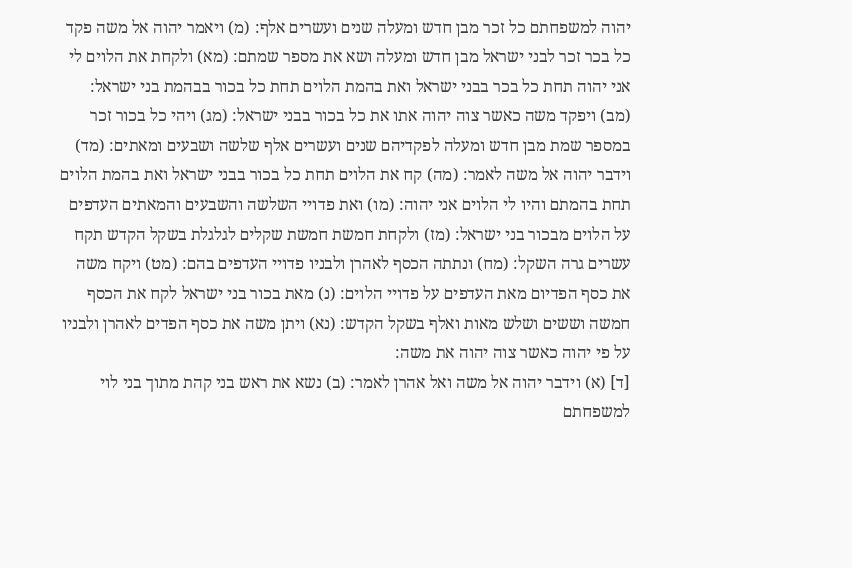יהוה למשפחתם כל זכר מבן חדש ומעלה שנים ועשרים אלף: (מ) ויאמר יהוה אל משה פקד כל בכר זכר לבני ישראל מבן חדש ומעלה ושא את מספר שמתם: (מא) ולקחת את הלוים לי אני יהוה תחת כל בכר בבני ישראל ואת בהמת הלוים תחת כל בכור בבהמת בני ישראל: (מב) ויפקד משה כאשר צוה יהוה אתו את כל בכור בבני ישראל: (מג) ויהי כל בכור זכר במספר שמת מבן חדש ומעלה לפקדיהם שנים ועשרים אלף שלשה ושבעים ומאתים: (מד) וידבר יהוה אל משה לאמר: (מה) קח את הלוים תחת כל בכור בבני ישראל ואת בהמת הלוים תחת בהמתם והיו לי הלוים אני יהוה: (מו) ואת פדויי השלשה והשבעים והמאתים העדפים על הלוים מבכור בני ישראל: (מז) ולקחת חמשת חמשת שקלים לגלגלת בשקל הקדש תקח עשרים גרה השקל: (מח) ונתתה הכסף לאהרן ולבניו פדויי העדפים בהם: (מט) ויקח משה את כסף הפדיום מאת העדפים על פדויי הלוים: (נ) מאת בכור בני ישראל לקח את הכסף חמשה וששים ושלש מאות ואלף בשקל הקדש: (נא) ויתן משה את כסף הפדים לאהרן ולבניו על פי יהוה כאשר צוה יהוה את משה:
[ד] (א) וידבר יהוה אל משה ואל אהרן לאמר: (ב) נשא את ראש בני קהת מתוך בני לוי למשפחתם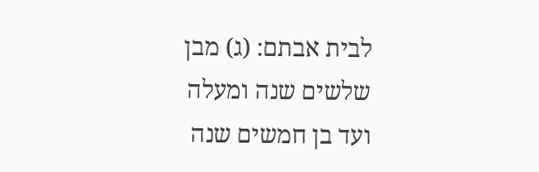לבית אבתם: (ג) מבן שלשים שנה ומעלה ועד בן חמשים שנה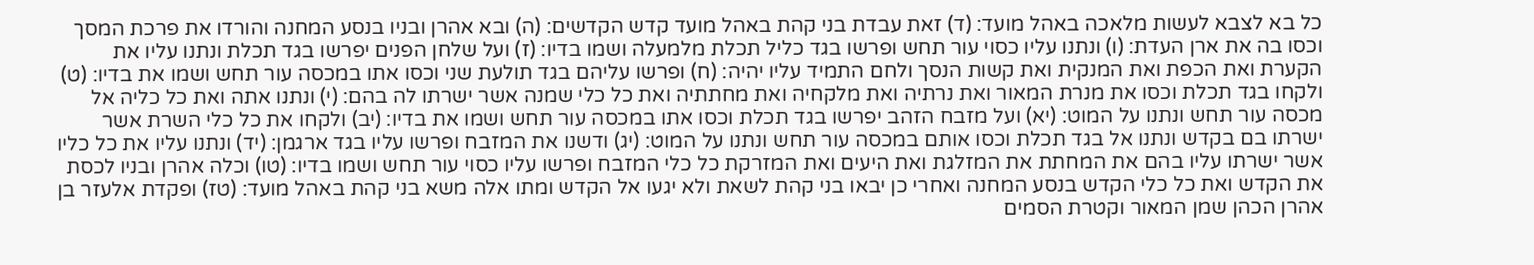כל בא לצבא לעשות מלאכה באהל מועד: (ד) זאת עבדת בני קהת באהל מועד קדש הקדשים: (ה) ובא אהרן ובניו בנסע המחנה והורדו את פרכת המסך וכסו בה את ארן העדת: (ו) ונתנו עליו כסוי עור תחש ופרשו בגד כליל תכלת מלמעלה ושמו בדיו: (ז) ועל שלחן הפנים יפרשו בגד תכלת ונתנו עליו את הקערת ואת הכפת ואת המנקית ואת קשות הנסך ולחם התמיד עליו יהיה: (ח) ופרשו עליהם בגד תולעת שני וכסו אתו במכסה עור תחש ושמו את בדיו: (ט) ולקחו בגד תכלת וכסו את מנרת המאור ואת נרתיה ואת מלקחיה ואת מחתתיה ואת כל כלי שמנה אשר ישרתו לה בהם: (י) ונתנו אתה ואת כל כליה אל מכסה עור תחש ונתנו על המוט: (יא) ועל מזבח הזהב יפרשו בגד תכלת וכסו אתו במכסה עור תחש ושמו את בדיו: (יב) ולקחו את כל כלי השרת אשר ישרתו בם בקדש ונתנו אל בגד תכלת וכסו אותם במכסה עור תחש ונתנו על המוט: (יג) ודשנו את המזבח ופרשו עליו בגד ארגמן: (יד) ונתנו עליו את כל כליו אשר ישרתו עליו בהם את המחתת את המזלגת ואת היעים ואת המזרקת כל כלי המזבח ופרשו עליו כסוי עור תחש ושמו בדיו: (טו) וכלה אהרן ובניו לכסת את הקדש ואת כל כלי הקדש בנסע המחנה ואחרי כן יבאו בני קהת לשאת ולא יגעו אל הקדש ומתו אלה משא בני קהת באהל מועד: (טז) ופקדת אלעזר בן אהרן הכהן שמן המאור וקטרת הסמים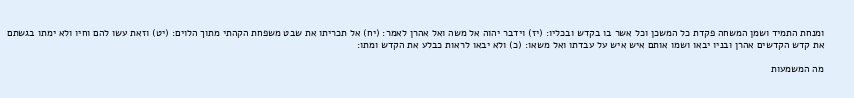ומנחת התמיד ושמן המשחה פקדת כל המשכן וכל אשר בו בקדש ובכליו: (יז) וידבר יהוה אל משה ואל אהרן לאמר: (יח) אל תכריתו את שבט משפחת הקהתי מתוך הלוים: (יט) וזאת עשו להם וחיו ולא ימתו בגשתם את קדש הקדשים אהרן ובניו יבאו ושמו אותם איש איש על עבדתו ואל משאו: (כ) ולא יבאו לראות כבלע את הקדש ומתו:

מה המשמעות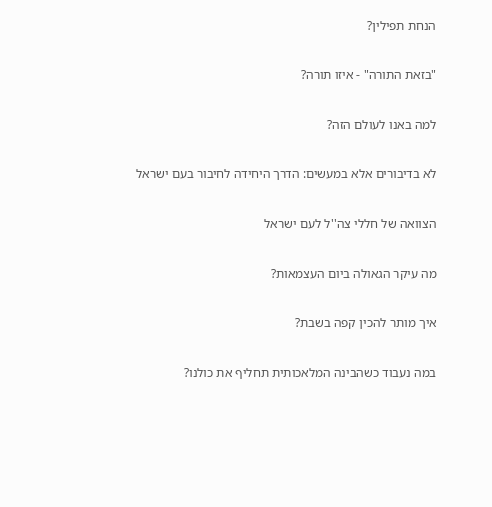הנחת תפילין?

"בזאת התורה" - איזו תורה?

למה באנו לעולם הזה?

לא בדיבורים אלא במעשים: הדרך היחידה לחיבור בעם ישראל

הצוואה של חללי צה''ל לעם ישראל

מה עיקר הגאולה ביום העצמאות?

איך מותר להכין קפה בשבת?

במה נעבוד כשהבינה המלאכותית תחליף את כולנו?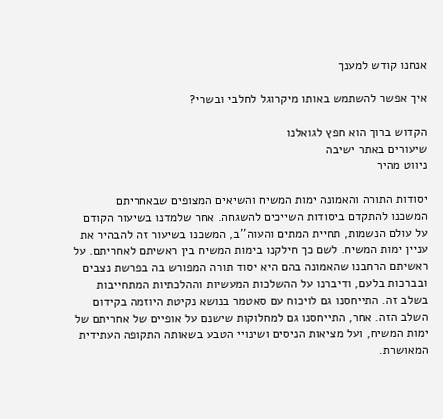אנחנו קודש למענך

איך אפשר להשתמש באותו מיקרוגל לחלבי ובשרי?

הקדוש ברוך הוא חפץ לגואלנו
שיעורים באתר ישיבה
ניווט מהיר

יסודות התורה והאמונה ימות המשיח והשיאים המצופים שבאחריתם
המשכנו להתקדם ביסודות השייכים להשגחה. אחר שלמדנו בשיעור הקודם על עולם הנשמות, תחיית המתים והעוה''ב, המשכנו בשיעור זה להבהיר את עניין ימות המשיח. לשם כך חילקנו בימות המשיח בין ראשיתם לאחריתם. על ראשיתם הרחבנו שהאמונה בהם היא יסוד תורה המפורש בה בפרשת נצבים ובברכות בלעם, ודיברנו על ההשלכות המעשיות וההלכתיות המתחייבות בשלב זה. התייחסנו גם לויכוח עם סאטמר בנושא נקיטת היוזמה בקידום השלב הזה. אחר, התייחסנו גם למחלוקות שישנם על אופיים של אחריתם של ימות המשיח, ועל מציאות הניסים ושינויי הטבע בשאותה התקופה העתידית המאושרת.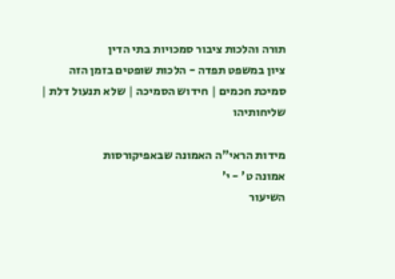תורה והלכות ציבור סמכויות בתי הדין
ציון במשפט תפדה - הלכות שופטים בזמן הזה
סמיכת חכמים | חידוש הסמיכה | שלא תנעול דלת | שליחותיהו

מידות הראי"ה האמונה שבאפיקורסות
אמונה ט' - י'
השיעור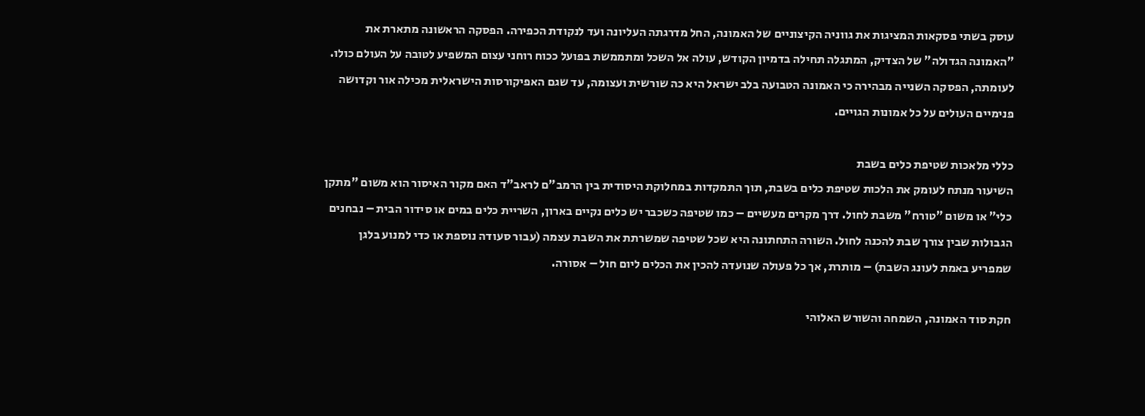עוסק בשתי פסקאות המציגות את גווניה הקיצוניים של האמונה, החל מדרגתה העליונה ועד לנקודת הכפירה. הפסקה הראשונה מתארת את "האמונה הגדולה" של הצדיק, המתגלה תחילה בדמיון הקודש, עולה אל השכל ומתממשת בפועל ככוח רוחני עצום המשפיע לטובה על העולם כולו. לעומתה, הפסקה השנייה מבהירה כי האמונה הטבועה בלב ישראל היא כה שורשית ועצומה, עד שגם האפיקורסות הישראלית מכילה אור וקדושה פנימיים העולים על כל אמונות הגויים.

כללי מלאכות שטיפת כלים בשבת
השיעור מנתח לעומק את הלכות שטיפת כלים בשבת, תוך התמקדות במחלוקת היסודית בין הרמב"ם לראב"ד האם מקור האיסור הוא משום "מתקן כלי" או משום "טורח" משבת לחול. דרך מקרים מעשיים – כמו שטיפה כשכבר יש כלים נקיים בארון, השריית כלים במים או סידור הבית – נבחנים הגבולות שבין צורך שבת להכנה לחול. השורה התחתונה היא שכל שטיפה שמשרתת את השבת עצמה (עבור סעודה נוספת או כדי למנוע בלגן שמפריע באמת לעונג השבת) – מותרת, אך כל פעולה שנועדה להכין את הכלים ליום חול – אסורה.

חקת סוד האמונה, השמחה והשורש האלוהי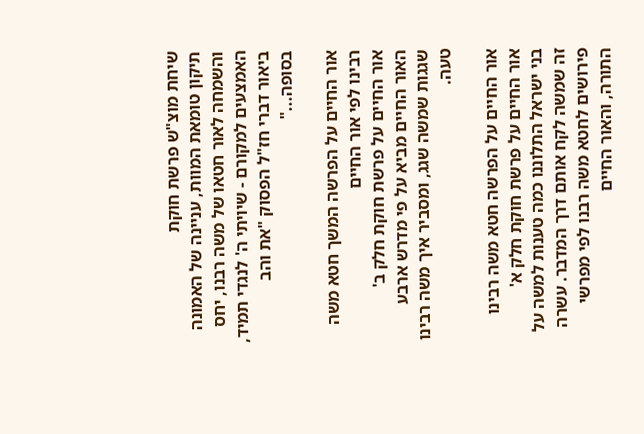שיחת מוצ"ש פרשת חוקת
תיקון טומאת המוות, עניינה של האמונה והשמחה לאור חטאו של משה רבנו, יחס האמצעים למקורם - שיויתי ה' לנגדי תמיד, ביאור דברי חז"ל הפסוק "את והב בסופה..."

אור החיים על הפרשה המשך חטא משה רבינו לפי אור החיים
אור החיים על פרשת חוקת חלק ב'
האור החיים מביא על פי מדרש ארבע שגגות שמשה שגג, ומסביר איך משה רבינו טעה.

אור החיים על הפרשה חטא משה רבינו
אור החיים על פרשת חוקת חלק א'
בני ישראל התלוננו כמה טענות למשה על זה שמשה לקח אותם דרך המדבר. עשרה פירושים לחטא משה רבנו לפי מפרשי התורה, והאור החיים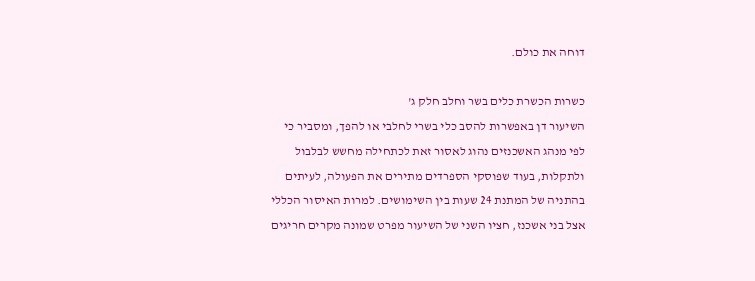דוחה את כולם.

כשרות הכשרת כלים בשר וחלב חלק ג'
השיעור דן באפשרות להסב כלי בשרי לחלבי או להפך, ומסביר כי לפי מנהג האשכנזים נהוג לאסור זאת לכתחילה מחשש לבלבול ולתקלות, בעוד שפוסקי הספרדים מתירים את הפעולה, לעיתים בהתניה של המתנת 24 שעות בין השימושים. למרות האיסור הכללי אצל בני אשכנז, חציו השני של השיעור מפרט שמונה מקרים חריגים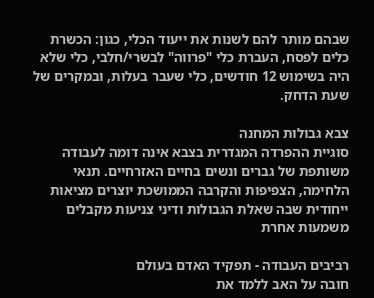שבהם מותר להם לשנות את ייעוד הכלי, כגון: הכשרת כלים לפסח, העברת כלי "פרווה" לבשרי/חלבי, כלי שלא היה בשימוש 12 חודשים, כלי שעבר בעלות, ובמקרים של שעת הדחק.

צבא גבולות המחנה
סוגיית ההפרדה המגדרית בצבא אינה דומה לעבודה משותפת של גברים ונשים בחיים האזרחיים. תנאי הלחימה, הצפיפות והקרבה הממושכת יוצרים מציאות ייחודית שבה שאלת הגבולות ודיני צניעות מקבלים משמעות אחרת

רביבים העבודה - תפקיד האדם בעולם
חובה על האב ללמד את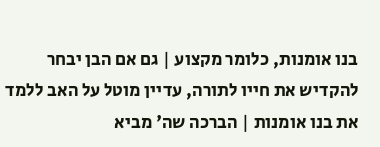בנו אומנות, כלומר מקצוע | גם אם הבן יבחר להקדיש את חייו לתורה, עדיין מוטל על האב ללמד את בנו אומנות | הברכה שה' מביא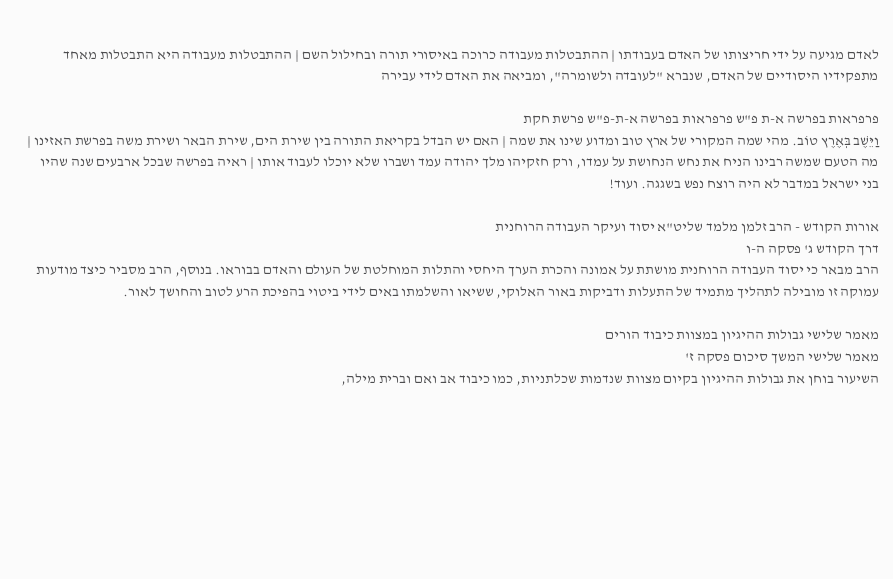לאדם מגיעה על ידי חריצותו של האדם בעבודתו | ההתבטלות מעבודה כרוכה באיסורי תורה ובחילול השם | ההתבטלות מעבודה היא התבטלות מאחד מתפקידיו היסודיים של האדם, שנברא "לעובדה ולשומרה", ומביאה את האדם לידי עבירה

פרפראות בפרשה א-ת פ"ש פרפראות בפרשה א-ת-פ"ש פרשת חקת
וַיֵּשֶׁב בְּאֶרֶץ טוֹב. מהי שמה המקורי של ארץ טוב ומדוע שינו את שמה | האם יש הבדל בקריאת התורה בין שירת הים, שירת הבאר ושירת משה בפרשת האזינו | מה הטעם שמשה רבינו הניח את נחש הנחושת על עמדו, ורק חזקיהו מלך יהודה עמד ושברו שלא יוכלו לעבוד אותו | ראיה בפרשה שבכל ארבעים שנה שהיו בני ישראל במדבר לא היה רוצח נפש בשגגה. ועוד!

אורות הקודש - הרב זלמן מלמד שליט"א יסוד ועיקר העבודה הרוחנית
דרך הקודש ג' פסקה ה-ו
הרב מבאר כי יסוד העבודה הרוחנית מושתת על אמונה והכרת הערך היחסי והתלות המוחלטת של העולם והאדם בבוראו. בנוסף, הרב מסביר כיצד מודעות עמוקה זו מובילה לתהליך מתמיד של התעלות ודביקות באור האלוקי, ששיאו והשלמתו באים לידי ביטוי בהפיכת הרע לטוב והחושך לאור.

מאמר שלישי גבולות ההיגיון במצוות כיבוד הורים
מאמר שלישי המשך סיכום פסקה ז'
השיעור בוחן את גבולות ההיגיון בקיום מצוות שנדמות שכלתניות, כמו כיבוד אב ואם וברית מילה,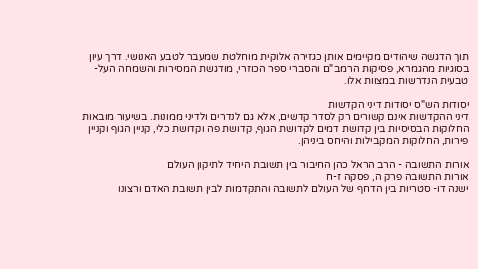תוך הדגשה שיהודים מקיימים אותן כגזירה אלוקית מוחלטת שמעבר לטבע האנושי. דרך עיון בסוגיות מהגמרא, פסיקות הרמב"ם והסברי ספר הכוזרי, מודגשת המסירות והשמחה העל-טבעית הנדרשות במצוות אלו.

יסודות הש"ס יסודות דיני הקדשות
דיני ההקדשות אינם קשורים רק לסדר קדשים, אלא גם לנדרים ולדיני ממונות. בשיעור מובאות החלוקות הבסיסיות בין קדושת דמים לקדושת הגוף, קדושת פה וקדושת כלי, קניין הגוף וקניין פירות, החלוקות המקבילות והיחס ביניהן.

אורות התשובה - הרב הראל כהן החיבור בין תשובת היחיד לתיקון העולם
אורות התשובה פרק ה, פסקה ז-ח
ישנה דו- סטריות בין הדחף של העולם לתשובה והתקדמות לבין תשובת האדם ורצונו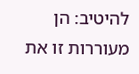להיטיב: הן מעוררות זו את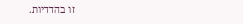זו בהדדיות.